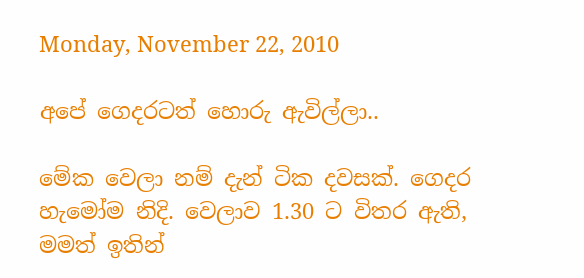Monday, November 22, 2010

අපේ ගෙදරටත් හොරු ඇවිල්ලා..

මේක වෙලා නම් දැන් ටික දවසක්. ගෙදර හැමෝම නිදි. වෙලාව 1.30 ට විතර ඇති, මමත් ඉතින්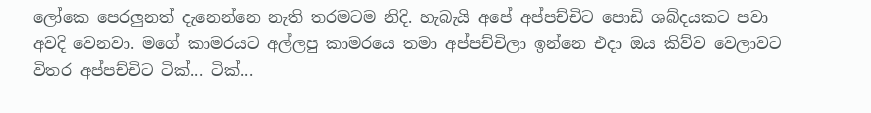ලෝකෙ පෙරලුනත් දැනෙන්නෙ නැති තරමටම නිදි. හැබැයි අපේ අප්පච්චිට පොඩි ශබ්දයකට පවා අවදි වෙනවා. මගේ කාමරයට අල්ලපු කාමරයෙ තමා අප්පච්චිලා ඉන්නෙ එදා ඔය කිව්ව වෙලාවට විතර අප්පච්චිට ටික්... ටික්...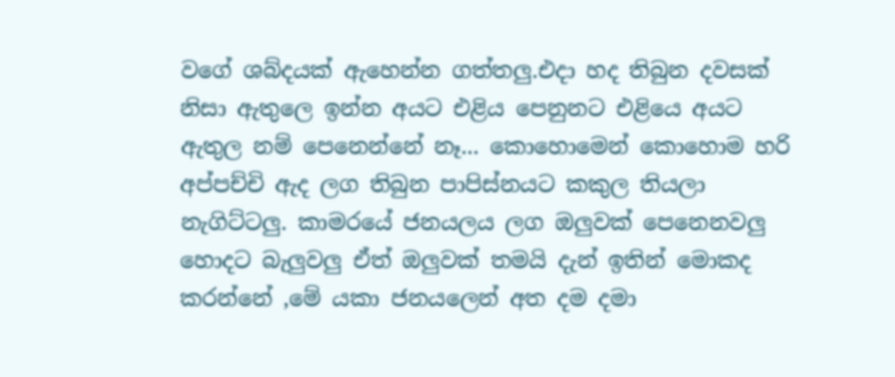වගේ ශබ්දයක් ඇහෙන්න ගත්තලු.එදා හද තිබුන දවසක් නිසා ඇතුලෙ ඉන්න අයට එළිය පෙනුනට එළියෙ අයට ඇතුල නම් පෙනෙන්නේ නෑ... කොහොමෙන් කොහොම හරි අප්පච්චි ඇද ලග තිබුන පාපිස්නයට කකුල තියලා නැගිට්ටලු. කාමරයේ ජනයලය ලග ඔලුවක් පෙනෙනවලු හොදට බැලුවලු ඒත් ඔලුවක් තමයි දැන් ඉතින් මොකද කරන්නේ ,මේ යකා ජනයලෙන් අත දම දමා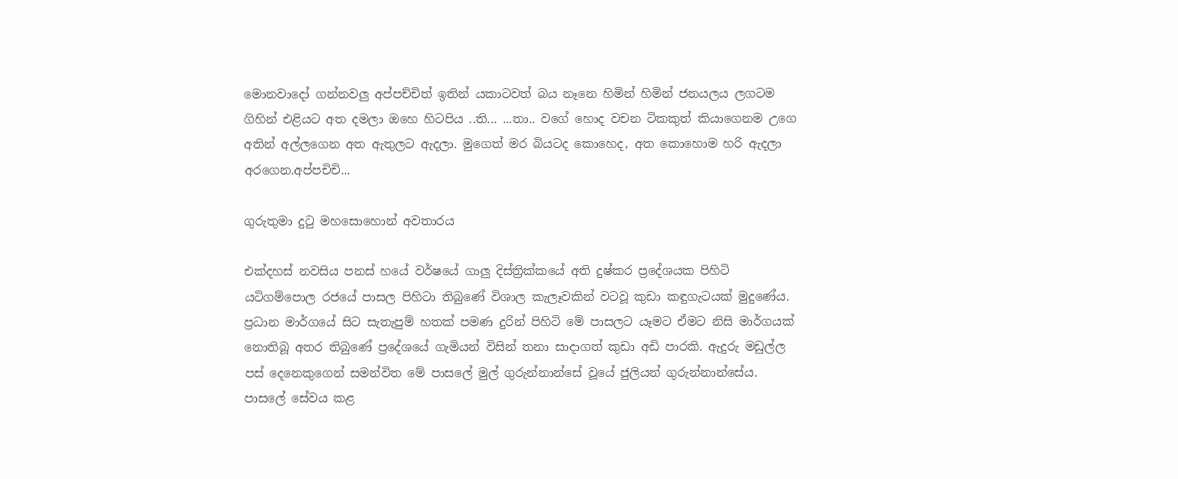මොනවාදෝ ගන්නවලු අප්පච්චිත් ඉතින් යකාටවත් බය නෑනෙ හිමින් හිමින් ජනයලය ලගටම ගිහින් එළියට අත දමලා ඔහෙ හිටපිය ..ති... ...තා.. වගේ හොද වචන ටිකකුත් කියාගෙනම උගෙ අතින් අල්ලගෙන අත ඇතුලට ඇදලා. මුගෙත් මර බියටද කොහෙද, අත කොහොම හරි ඇදලා අරගෙන.අප්පචිචි...

ගුරුතුමා දුටු මහසොහොන් අවතාරය

එක්දහස් නවසිය පනස් හයේ වර්ෂයේ ගාලු දිස්ත්‍රික්කයේ අති දුෂ්කර ප්‍රදේශයක පිහිටි යටිගම්පොල රජයේ පාසල පිහිටා තිබුණේ විශාල කැලෑවකින් වටවූ කුඩා කඳුගැටයක් මුදුණේය. ප්‍රධාන මාර්ගයේ සිට සැතැපුම් හතක් පමණ දුරින් පිහිටි මේ පාසලට යෑමට ඒමට නිසි මාර්ගයක් නොතිබූ අතර තිබුණේ ප්‍රදේශයේ ගැමියන් විසින් තනා සාදාගත් කුඩා අඩි පාරකි. ඇදුරු මඩුල්ල පස් දෙනෙකුගෙන් සමන්විත මේ පාසලේ මුල් ගුරුන්නාන්සේ වූයේ ජුලියන් ගුරුන්නාන්සේය. පාසලේ සේවය කළ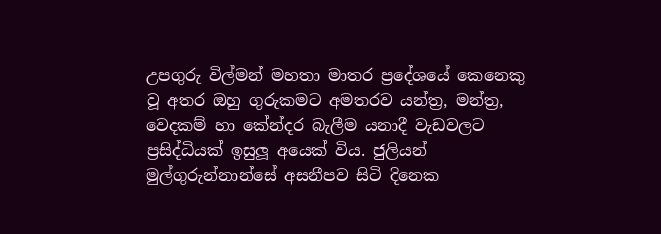උපගුරු විල්මන් මහතා මාතර ප්‍රදේශයේ කෙනෙකු වූ අතර ඔහු ගුරුකමට අමතරව යන්ත්‍ර, මන්ත්‍ර, වෙදකම් හා කේන්දර බැලීම යනාදී වැඩවලට ප්‍රසිද්ධියක් ඉසුලූ අයෙක් විය. ජුලියන් මුල්ගුරුන්නාන්සේ අසනීපව සිටි දිනෙක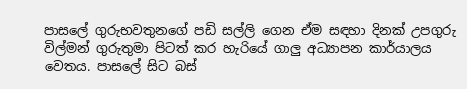පාසලේ ගුරුභවතුනගේ පඩි සල්ලි ගෙන ඒම සඳහා දිනක් උපගුරු විල්මන් ගුරුතුමා පිටත් කර හැරියේ ගාලු අධ්‍යාපන කාර්යාලය වෙතය. පාසලේ සිට බස්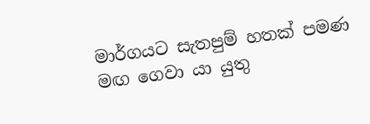මාර්ගයට සැතපුම් හතක් පමණ මඟ ගෙවා යා යුතු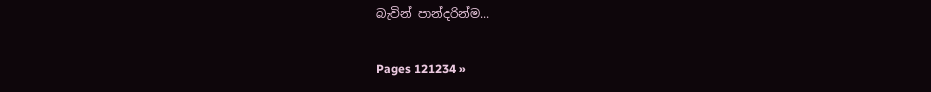බැවින් පාන්දරින්ම...

Pages 121234 »